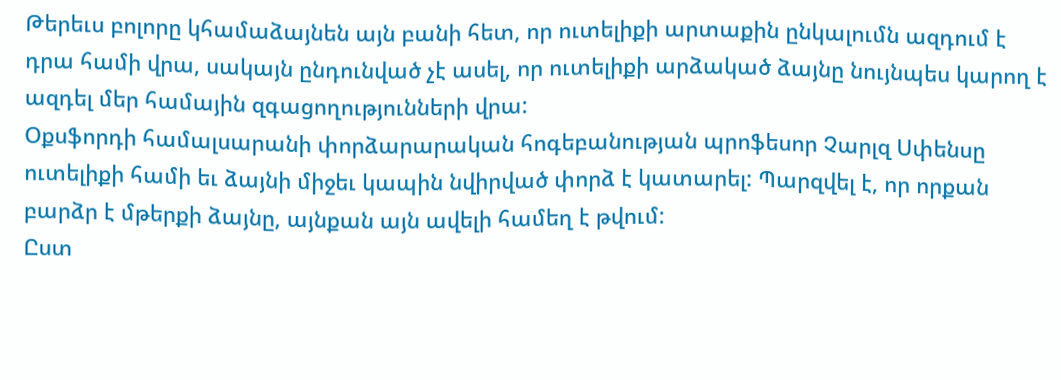Թերեւս բոլորը կհամաձայնեն այն բանի հետ, որ ուտելիքի արտաքին ընկալումն ազդում է դրա համի վրա, սակայն ընդունված չէ ասել, որ ուտելիքի արձակած ձայնը նույնպես կարող է ազդել մեր համային զգացողությունների վրա:
Օքսֆորդի համալսարանի փորձարարական հոգեբանության պրոֆեսոր Չարլզ Սփենսը ուտելիքի համի եւ ձայնի միջեւ կապին նվիրված փորձ է կատարել: Պարզվել է, որ որքան բարձր է մթերքի ձայնը, այնքան այն ավելի համեղ է թվում:
Ըստ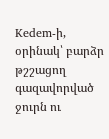Kedem-ի, օրինակ՝ բարձր թշշացող գազավորված ջուրն ու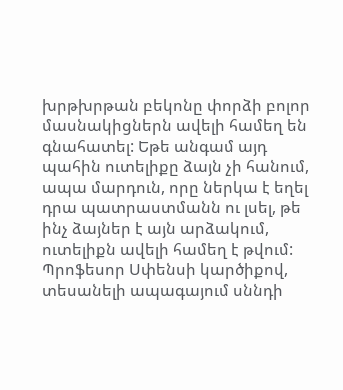խրթխրթան բեկոնը փորձի բոլոր մասնակիցներն ավելի համեղ են գնահատել: Եթե անգամ այդ պահին ուտելիքը ձայն չի հանում, ապա մարդուն, որը ներկա է եղել դրա պատրաստմանն ու լսել, թե ինչ ձայներ է այն արձակում, ուտելիքն ավելի համեղ է թվում:
Պրոֆեսոր Սփենսի կարծիքով, տեսանելի ապագայում սննդի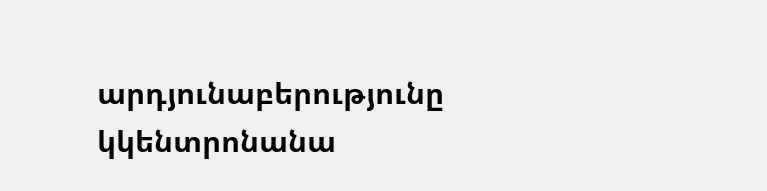արդյունաբերությունը կկենտրոնանա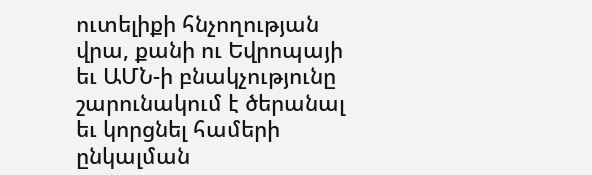ուտելիքի հնչողության վրա, քանի ու Եվրոպայի եւ ԱՄՆ-ի բնակչությունը շարունակում է ծերանալ եւ կորցնել համերի ընկալման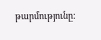թարմությունը: